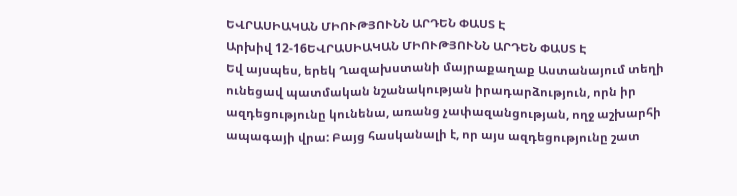ԵՎՐԱՍԻԱԿԱՆ ՄԻՈՒԹՅՈՒՆՆ ԱՐԴԵՆ ՓԱՍՏ Է
Արխիվ 12-16ԵՎՐԱՍԻԱԿԱՆ ՄԻՈՒԹՅՈՒՆՆ ԱՐԴԵՆ ՓԱՍՏ Է
Եվ այսպես, երեկ Ղազախստանի մայրաքաղաք Աստանայում տեղի ունեցավ պատմական նշանակության իրադարձություն, որն իր ազդեցությունը կունենա, առանց չափազանցության, ողջ աշխարհի ապագայի վրա: Բայց հասկանալի է, որ այս ազդեցությունը շատ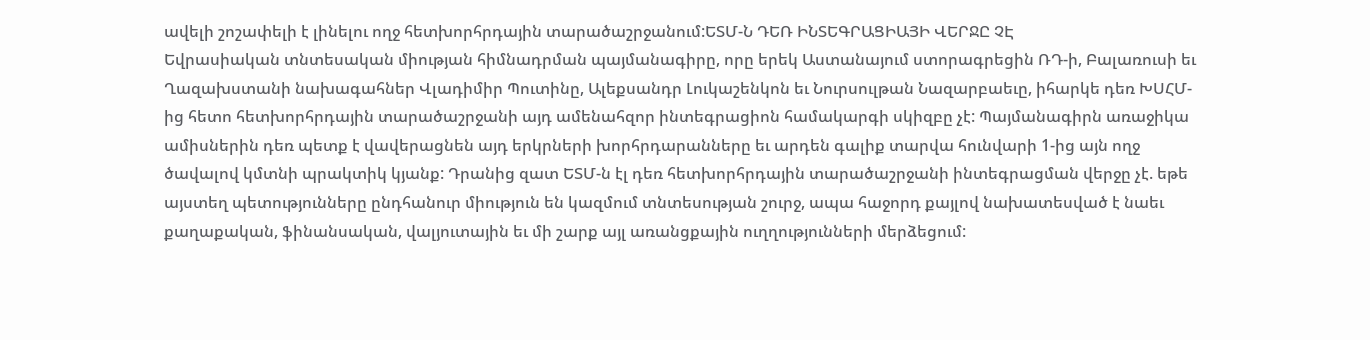ավելի շոշափելի է լինելու ողջ հետխորհրդային տարածաշրջանում:ԵՏՄ-Ն ԴԵՌ ԻՆՏԵԳՐԱՑԻԱՅԻ ՎԵՐՋԸ ՉԷ
Եվրասիական տնտեսական միության հիմնադրման պայմանագիրը, որը երեկ Աստանայում ստորագրեցին ՌԴ-ի, Բալառուսի եւ Ղազախստանի նախագահներ Վլադիմիր Պուտինը, Ալեքսանդր Լուկաշենկոն եւ Նուրսուլթան Նազարբաեւը, իհարկե դեռ ԽՍՀՄ-ից հետո հետխորհրդային տարածաշրջանի այդ ամենահզոր ինտեգրացիոն համակարգի սկիզբը չէ: Պայմանագիրն առաջիկա ամիսներին դեռ պետք է վավերացնեն այդ երկրների խորհրդարանները եւ արդեն գալիք տարվա հունվարի 1-ից այն ողջ ծավալով կմտնի պրակտիկ կյանք: Դրանից զատ ԵՏՄ-ն էլ դեռ հետխորհրդային տարածաշրջանի ինտեգրացման վերջը չէ. եթե այստեղ պետությունները ընդհանուր միություն են կազմում տնտեսության շուրջ, ապա հաջորդ քայլով նախատեսված է նաեւ քաղաքական, ֆինանսական, վալյուտային եւ մի շարք այլ առանցքային ուղղությունների մերձեցում: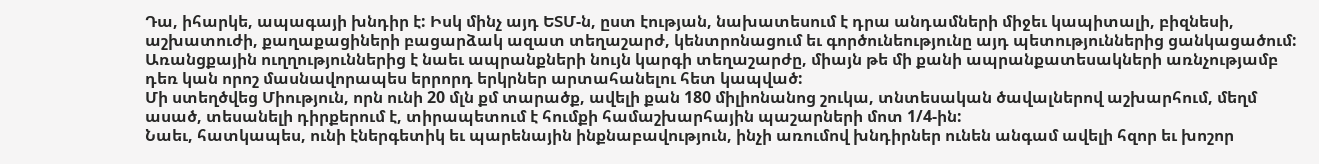Դա, իհարկե, ապագայի խնդիր է: Իսկ մինչ այդ ԵՏՄ-ն, ըստ էության, նախատեսում է դրա անդամների միջեւ կապիտալի, բիզնեսի, աշխատուժի, քաղաքացիների բացարձակ ազատ տեղաշարժ, կենտրոնացում եւ գործունեությունը այդ պետություններից ցանկացածում: Առանցքային ուղղություններից է նաեւ ապրանքների նույն կարգի տեղաշարժը, միայն թե մի քանի ապրանքատեսակների առնչությամբ դեռ կան որոշ մասնավորապես երրորդ երկրներ արտահանելու հետ կապված:
Մի ստեղծվեց Միություն, որն ունի 20 մլն քմ տարածք, ավելի քան 180 միլիոնանոց շուկա, տնտեսական ծավալներով աշխարհում, մեղմ ասած, տեսանելի դիրքերում է, տիրապետում է հումքի համաշխարհային պաշարների մոտ 1/4-ին:
Նաեւ, հատկապես, ունի էներգետիկ եւ պարենային ինքնաբավություն, ինչի առումով խնդիրներ ունեն անգամ ավելի հզոր եւ խոշոր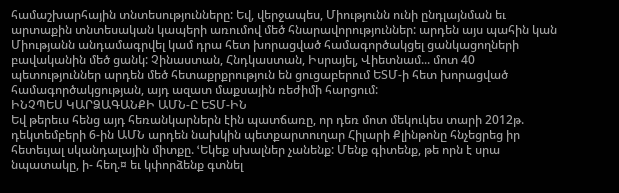համաշխարհային տնտեսությունները: Եվ, վերջապես, Միությունն ունի ընդլայնման եւ արտաքին տնտեսական կապերի առումով մեծ հնարավորություններ: արդեն այս պահին կան Միությանն անդամագրվել կամ դրա հետ խորացված համագործակցել ցանկացողների բավականին մեծ ցանկ: Չինաստան, Հնդկաստան, Իսրայել, Վիետնամ... մոտ 40 պետություններ արդեն մեծ հետաքրքրություն են ցուցաբերում ԵՏՄ-ի հետ խորացված համագործակցության, այդ ազատ մաքսային ռեժիմի հարցում:
ԻՆՉՊԵՍ ԿԱՐՁԱԳԱՆՔԻ ԱՄՆ-Ը ԵՏՄ-ԻՆ
Եվ թերեւս հենց այդ հեռանկարներն էին պատճառը, որ դեռ մոտ մեկուկես տարի 2012թ. դեկտեմբերի 6-ին ԱՄՆ արդեն նախկին պետքարտուղար Հիլարի Քլինթոնը հնչեցրեց իր հետեւյալ սկանդալային միտքը. ՙԵկեք սխալներ չանենք: Մենք գիտենք, թե որն է սրա նպատակը, ի- հեղ.¤ եւ կփորձենք գտնել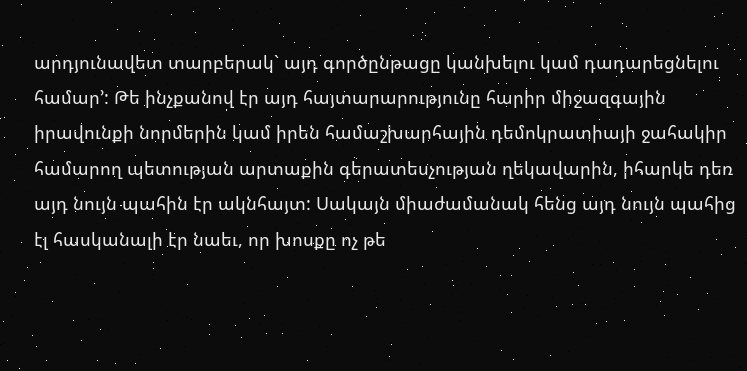արդյունավետ տարբերակ` այդ գործընթացը կանխելու կամ դադարեցնելու համար՚: Թե ինչքանով էր այդ հայտարարությունը հարիր միջազգային իրավունքի նորմերին կամ իրեն համաշխարհային դեմոկրատիայի ջահակիր համարող պետության արտաքին գերատեսչության ղեկավարին, իհարկե դեռ այդ նույն պահին էր ակնհայտ: Սակայն միաժամանակ հենց այդ նույն պահից էլ հասկանալի էր նաեւ, որ խոսքը ոչ թե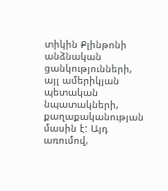տիկին Քլինթոնի անձնական ցանկությունների, այլ ամերիկյան պետական նպատակների, քաղաքականության մասին է: Այդ առումով,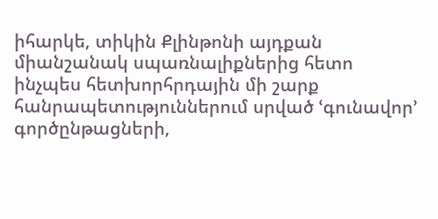իհարկե, տիկին Քլինթոնի այդքան միանշանակ սպառնալիքներից հետո ինչպես հետխորհրդային մի շարք հանրապետություններում սրված ՙգունավոր՚ գործընթացների,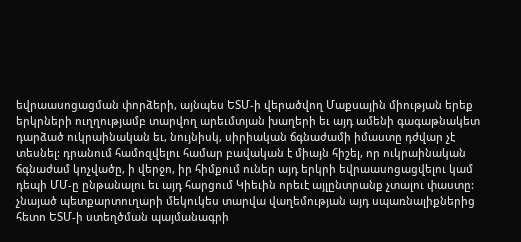եվրաասոցացման փորձերի, այնպես ԵՏՄ-ի վերածվող Մաքսային միության երեք երկրների ուղղությամբ տարվող արեւմտյան խաղերի եւ այդ ամենի գագաթնակետ դարձած ուկրաինական եւ, նույնիսկ, սիրիական ճգնաժամի իմաստը դժվար չէ տեսնել: դրանում համոզվելու համար բավական է միայն հիշել, որ ուկրաինական ճգնաժամ կոչվածը, ի վերջո, իր հիմքում ուներ այդ երկրի եվրաասոցացվելու կամ դեպի ՄՄ-ը ընթանալու եւ այդ հարցում Կիեւին որեւէ այլընտրանք չտալու փաստը:
չնայած պետքարտուղարի մեկուկես տարվա վաղեմության այդ սպառնալիքներից հետո ԵՏՄ-ի ստեղծման պայմանագրի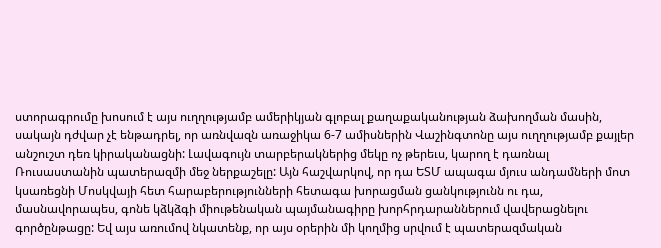ստորագրումը խոսում է այս ուղղությամբ ամերիկյան գլոբալ քաղաքականության ձախողման մասին, սակայն դժվար չէ ենթադրել, որ առնվազն առաջիկա 6-7 ամիսներին Վաշինգտոնը այս ուղղությամբ քայլեր անշուշտ դեռ կիրականացնի: Լավագույն տարբերակներից մեկը ոչ թերեւս, կարող է դառնալ Ռուսաստանին պատերազմի մեջ ներքաշելը: Այն հաշվարկով, որ դա ԵՏՄ ապագա մյուս անդամների մոտ կսառեցնի Մոսկվայի հետ հարաբերությունների հետագա խորացման ցանկությունն ու դա, մասնավորապես, գոնե կձկձգի միութենական պայմանագիրը խորհրդարաններում վավերացնելու գործընթացը: Եվ այս առումով նկատենք, որ այս օրերին մի կողմից սրվում է պատերազմական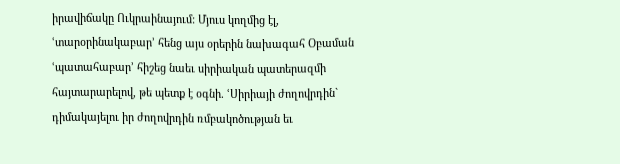իրավիճակը Ուկրաինայում: Մյուս կողմից էլ, ՙտարօրինակաբար՚ հենց այս օրերին նախագահ Օբաման ՙպատահաբար՚ հիշեց նաեւ սիրիական պատերազմի հայտարարելով, թե պետք է օգնի. ՙՍիրիայի ժողովրդին` դիմակայելու իր ժողովրդին ռմբակոծության եւ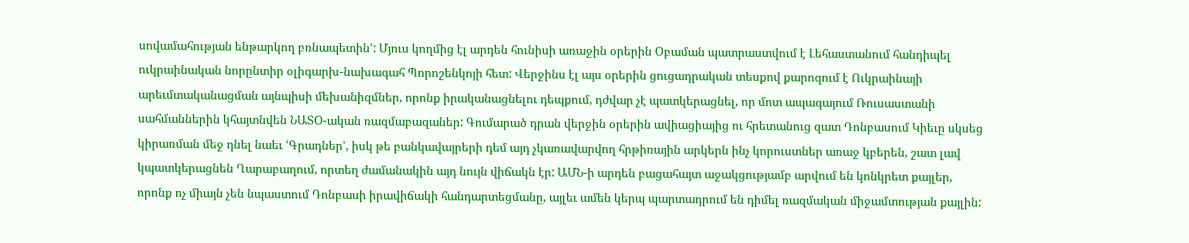սովամահության ենթարկող բռնապետին՚: Մյուս կողմից էլ արդեն հունիսի առաջին օրերին Օբաման պատրաստվում է Լեհաստանում հանդիպել ուկրաինական նորընտիր օլիգարխ-նախագահ Պորոշենկոյի հետ: Վերջինս էլ այս օրերին ցուցադրական տեսքով քարոզում է Ուկրաինայի արեւմտականացման այնպիսի մեխանիզմներ, որոնք իրականացնելու դեպքում, դժվար չէ պատկերացնել, որ մոտ ապագայում Ռուսաստանի սահմաններին կհայտնվեն ՆԱՏՕ-ական ռազմաբազաներ: Գումարած դրան վերջին օրերին ավիացիայից ու հրետանուց զատ Դոնբասում Կիեւը սկսեց կիրառման մեջ դնել նաեւ ՙԳրադներ՚, իսկ թե բանկավայրերի դեմ այդ չկառավարվող հրթիռային արկերն ինչ կորուստներ առաջ կբերեն, շատ լավ կպատկերացնեն Ղարաբաղում, որտեղ ժամանակին այդ նույն վիճակն էր: ԱՄՆ-ի արդեն բացահայտ աջակցությամբ արվում են կոնկրետ քայլեր, որոնք ոչ միայն չեն նպաստում Դոնբասի իրավիճակի հանդարտեցմանը, այլեւ ամեն կերպ պարտադրում են դիմել ռազմական միջամտության քայլին: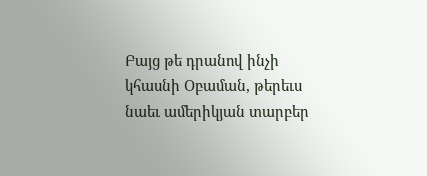Բայց թե դրանով ինչի կհասնի Օբաման, թերեւս նաեւ ամերիկյան տարբեր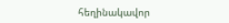հեղինակավոր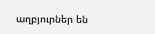աղբյուրներ են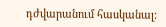դժվարանում հասկանալ: